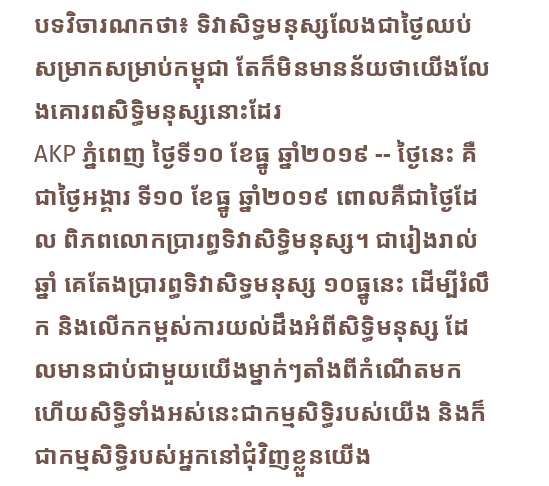បទវិចារណកថា៖ ទិវាសិទ្ធមនុស្សលែងជាថ្ងៃឈប់សម្រាកសម្រាប់កម្ពុជា តែក៏មិនមានន័យថាយើងលែងគោរពសិទ្ធិមនុស្សនោះដែរ
AKP ភ្នំពេញ ថ្ងៃទី១០ ខែធ្នូ ឆ្នាំ២០១៩ -- ថ្ងៃនេះ គឺជាថ្ងៃអង្គារ ទី១០ ខែធ្នូ ឆ្នាំ២០១៩ ពោលគឺជាថ្ងៃដែល ពិភពលោកប្រារព្ធទិវាសិទ្ធិមនុស្ស។ ជារៀងរាល់ឆ្នាំ គេតែងប្រារព្ធទិវាសិទ្ធមនុស្ស ១០ធ្នូនេះ ដើម្បីរំលឹក និងលើកកម្ពស់ការយល់ដឹងអំពីសិទ្ធិមនុស្ស ដែលមានជាប់ជាមួយយើងម្នាក់ៗតាំងពីកំណើតមក ហើយសិទ្ធិទាំងអស់នេះជាកម្មសិទ្ធិរបស់យើង និងក៏ជាកម្មសិទ្ធិរបស់អ្នកនៅជុំវិញខ្លួនយើង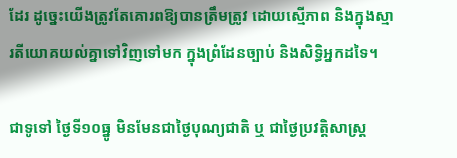ដែរ ដូច្នេះយើងត្រូវតែគោរពឱ្យបានត្រឹមត្រូវ ដោយស្មើភាព និងក្នុងស្មារតីយោគយល់គ្នាទៅវិញទៅមក ក្នុងព្រំដែនច្បាប់ និងសិទ្ធិអ្នកដទៃ។

ជាទូទៅ ថ្ងៃទី១០ធ្នូ មិនមែនជាថ្ងៃបុណ្យជាតិ ឬ ជាថ្ងៃប្រវត្តិសាស្រ្ត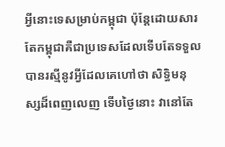អ្វីនោះទេសម្រាប់កម្ពុជា ប៉ុន្តែដោយសារតែកម្ពុជាគឺជាប្រទេសដែលទើបតែទទួលបានរស្មីនូវអ្វីដែលគេហៅថា សិទ្ធិមនុស្សដ៏ពេញលេញ ទើបថ្ងៃនោះ វានៅតែ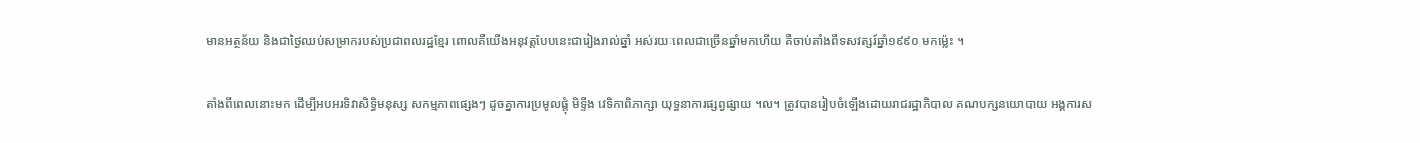មានអត្ថន័យ និងជាថ្ងៃឈប់សម្រាករបស់ប្រជាពលរដ្ឋខ្មែរ ពោលគឺយើងអនុវត្តបែបនេះជារៀងរាល់ឆ្នាំ អស់រយៈពេលជាច្រើនឆ្នាំមកហើយ គឺចាប់តាំងពីទសវត្សរ៍ឆ្នាំ១៩៩០ មកម្ល៉េះ ។

តាំងពីពេលនោះមក ដើម្បីអបអរទិវាសិទ្ធិមនុស្ស សកម្មភាពផ្សេងៗ ដូចគ្នាការប្រមូលផ្តុំ មិទ្ទីង វេទិកាពិភាក្សា យុទ្ធនាការផ្សព្វផ្សាយ ។ល។ ត្រូវបានរៀបចំឡើងដោយរាជរដ្ឋាភិបាល គណបក្សនយោបាយ អង្គការស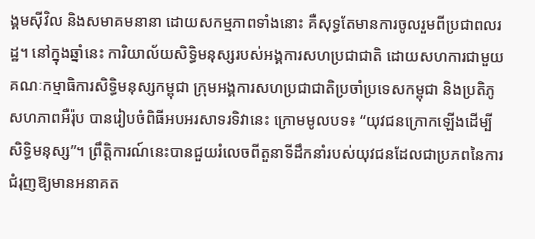ង្គមស៊ីវិល និងសមាគមនានា ដោយសកម្មភាពទាំងនោះ គឺសុទ្ធតែមានការចូលរួមពីប្រជាពលរដ្ឋ។ នៅក្នុងឆ្នាំនេះ ការិយាល័យសិទ្ធិមនុស្សរបស់អង្គការសហប្រជាជាតិ ដោយសហការជាមួយគណៈកម្មាធិការសិទ្ធិមនុស្សកម្ពុជា ក្រុមអង្គការសហប្រជាជាតិប្រចាំប្រទេសកម្ពុជា និងប្រតិភូសហភាពអឺរ៉ុប បានរៀបចំពិធីអបអរសាទរទិវានេះ ក្រោមមូលបទ៖ “យុវជនក្រោកឡើងដើម្បីសិទ្ធិមនុស្ស”។ ព្រឹត្តិការណ៍នេះបានជួយរំលេចពីតួនាទីដឹកនាំរបស់យុវជនដែលជាប្រភពនៃការជំរុញឱ្យមានអនាគត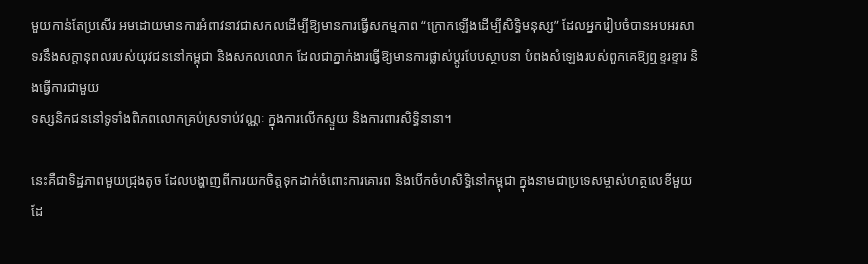មួយកាន់តែប្រសើរ អមដោយមានការអំពាវនាវជាសកលដើម្បីឱ្យមានការធ្វើសកម្មភាព “ក្រោកឡើងដើម្បីសិទ្ធិមនុស្ស” ដែលអ្នករៀបចំបានអបអរសាទរនឹងសក្តានុពលរបស់យុវជននៅកម្ពុជា និងសកលលោក ដែលជាភ្នាក់ងារធ្វើឱ្យមានការផ្លាស់ប្តូរបែបស្ថាបនា បំពងសំឡេងរបស់ពួកគេឱ្យឮខ្ទរខ្ទារ និងធ្វើការជាមួយ
ទស្សនិកជននៅទូទាំងពិភពលោកគ្រប់ស្រទាប់វណ្ណៈ ក្នុងការលើកស្ទួយ និងការពារសិទ្ធិនានា។

នេះគឺជាទិដ្ឋភាពមួយជ្រុងតូច ដែលបង្ហាញពីការយកចិត្តទុកដាក់ចំពោះការគោរព និងបើកចំហសិទ្ធិនៅកម្ពុជា ក្នុងនាមជាប្រទេសម្ចាស់ហត្ថលេខីមួយ ដែ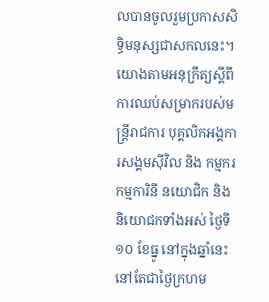លបានចូលរួមប្រកាសសិទ្ធិមនុស្សជាសកលនេះ។
យោងតាមអនុក្រឹត្យស្តីពីការឈប់សម្រាករបស់មន្រ្តីរាជការ បុគ្គលិកអង្គការសង្គមស៊ីវិល និង កម្មករ កម្មការិនី នយោជិក និងនិយោជកទាំងអស់ ថ្ងៃទី១០ ខែធ្នូ នៅក្នុងឆ្នាំនេះ នៅតែជាថ្ងៃក្រហម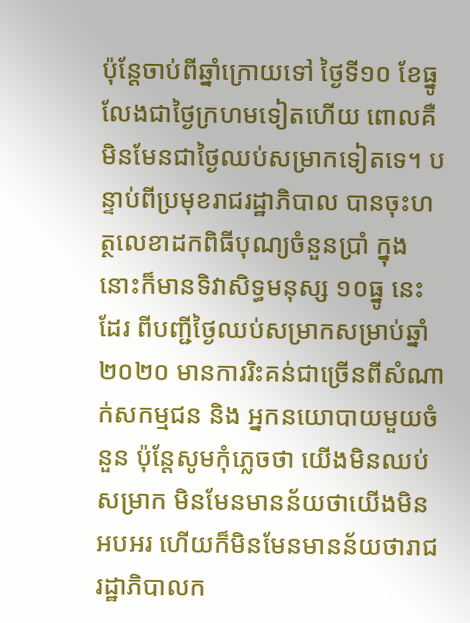ប៉ុន្តែចាប់ពីឆ្នាំក្រោយទៅ ថ្ងៃទី១០ ខែធ្នូ លែងជាថ្ងៃក្រហមទៀតហើយ ពោលគឺមិនមែនជាថ្ងៃឈប់សម្រាកទៀតទេ។ បន្ទាប់ពីប្រមុខរាជរដ្ឋាភិបាល បានចុះហត្ថលេខាដកពិធីបុណ្យចំនួនប្រាំ ក្នុងនោះក៏មានទិវាសិទ្ធមនុស្ស ១០ធ្នូ នេះដែរ ពីបញ្ជីថ្ងៃឈប់សម្រាកសម្រាប់ឆ្នាំ២០២០ មានការរិះគន់ជាច្រើនពីសំណាក់សកម្មជន និង អ្នកនយោបាយមួយចំនួន ប៉ុន្តែសូមកុំភ្លេចថា យើងមិនឈប់សម្រាក មិនមែនមានន័យថាយើងមិនអបអរ ហើយក៏មិនមែនមានន័យថារាជរដ្ឋាភិបាលក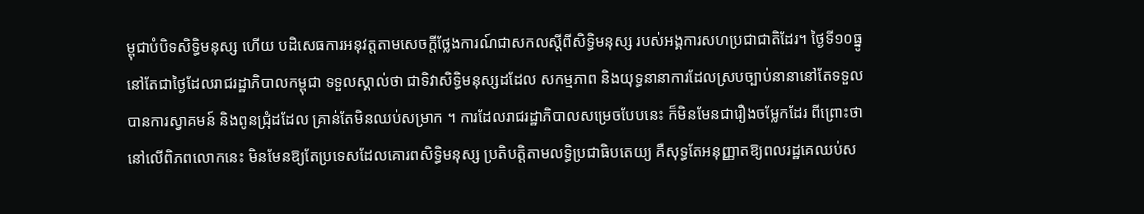ម្ពុជាបំបិទសិទ្ធិមនុស្ស ហើយ បដិសេធការអនុវត្តតាមសេចក្តីថ្លែងការណ៍ជាសកលស្តីពីសិទ្ធិមនុស្ស របស់អង្គការសហប្រជាជាតិដែរ។ ថ្ងៃទី១០ធ្នូ នៅតែជាថ្ងៃដែលរាជរដ្ឋាភិបាលកម្ពុជា ទទួលស្គាល់ថា ជាទិវាសិទ្ធិមនុស្សដដែល សកម្មភាព និងយុទ្ធនានាការដែលស្របច្បាប់នានានៅតែទទួលបានការស្វាគមន៍ និងពូនជ្រុំដដែល គ្រាន់តែមិនឈប់សម្រាក ។ ការដែលរាជរដ្ឋាភិបាលសម្រេចបែបនេះ ក៏មិនមែនជារឿងចម្លែកដែរ ពីព្រោះថា នៅលើពិភពលោកនេះ មិនមែនឱ្យតែប្រទេសដែលគោរពសិទ្ធិមនុស្ស ប្រតិបត្តិតាមលទ្ធិប្រជាធិបតេយ្យ គឺសុទ្ធតែអនុញ្ញាតឱ្យពលរដ្ឋគេឈប់ស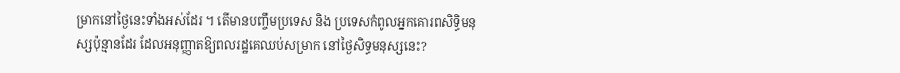ម្រាកនៅថ្ងៃនេះទាំងអស់ដែរ ។ តើមានបញ្ចឹមប្រទេស និង ប្រទេសកំពូលអ្នកគោរពសិទ្ធិមនុស្សប៉ុន្មានដែរ ដែលអនុញ្ញាតឱ្យពលរដ្ឋគេឈប់សម្រាក នៅថ្ងៃសិទ្ធមនុស្សនេះ?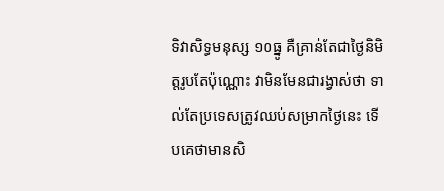ទិវាសិទ្ធមនុស្ស ១០ធ្នូ គឺគ្រាន់តែជាថ្ងៃនិមិត្តរូបតែប៉ុណ្ណោះ វាមិនមែនជារង្វាស់ថា ទាល់តែប្រទេសត្រូវឈប់សម្រាកថ្ងៃនេះ ទើបគេថាមានសិ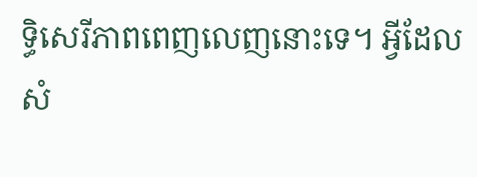ទ្ធិសេរីភាពពេញលេញនោះទេ។ អ្វីដែលសំ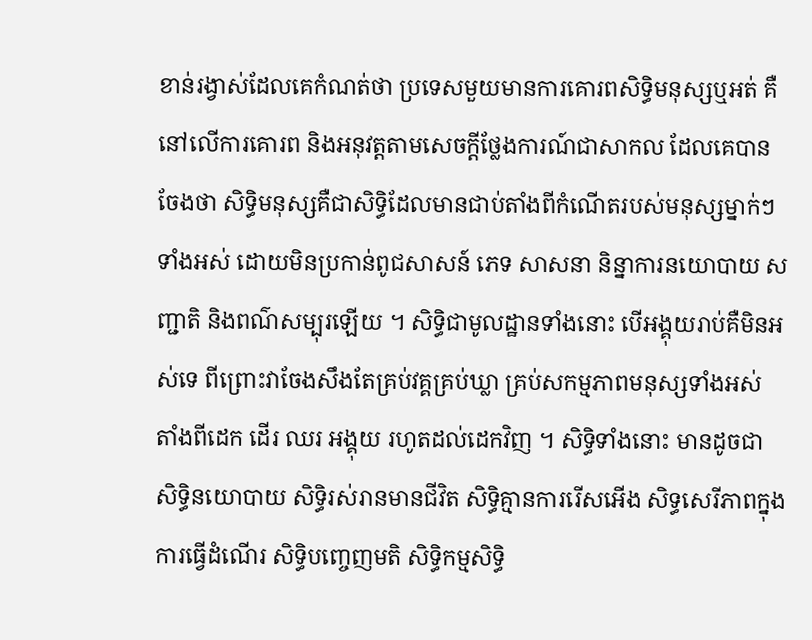ខាន់រង្វាស់ដែលគេកំណត់ថា ប្រទេសមួយមានការគោរពសិទ្ធិមនុស្សឬអត់ គឺនៅលើការគោរព និងអនុវត្តតាមសេចក្តីថ្លែងការណ៍ជាសាកល ដែលគេបានចែងថា សិទ្ធិមនុស្សគឺជាសិទ្ធិដែលមានជាប់តាំងពីកំណើតរបស់មនុស្សម្នាក់ៗទាំងអស់ ដោយមិនប្រកាន់ពូជសាសន៍ ភេទ សាសនា និន្នាការនយោបាយ សញ្ជាតិ និងពណ៌សម្បុរឡើយ ។ សិទ្ធិជាមូលដ្ឋានទាំងនោះ បើអង្គុយរាប់គឺមិនអស់ទេ ពីព្រោះវាចែងសឹងតែគ្រប់វគ្គគ្រប់ឃ្លា គ្រប់សកម្មភាពមនុស្សទាំងអស់ តាំងពីដេក ដើរ ឈរ អង្គុយ រហូតដល់ដេកវិញ ។ សិទ្ធិទាំងនោះ មានដូចជា សិទ្ធិនយោបាយ សិទ្ធិរស់រានមានជីវិត សិទ្ធិគ្មានការរើសអើង សិទ្ធសេរីភាពក្នុងការធ្វើដំណើរ សិទ្ធិបញ្ចេញមតិ សិទ្ធិកម្មសិទ្ធិ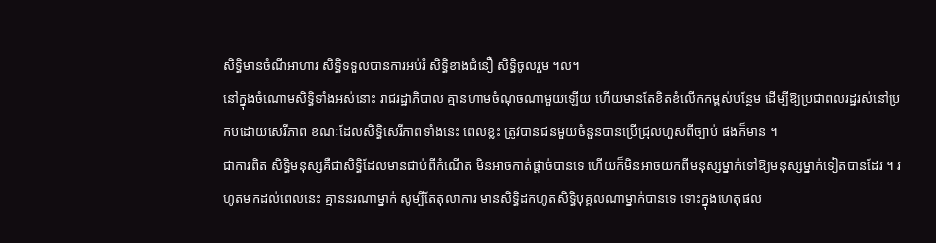សិទ្ធិមានចំណីអាហារ សិទ្ធិទទួលបានការអប់រំ សិទ្ធិខាងជំនឿ សិទ្ធិចូលរួម ។ល។
នៅក្នុងចំណោមសិទ្ធិទាំងអស់នោះ រាជរដ្ឋាភិបាល គ្មានហាមចំណុចណាមួយឡើយ ហើយមានតែខិតខំលើកកម្ពស់បន្ថែម ដើម្បីឱ្យប្រជាពលរដ្ឋរស់នៅប្រកបដោយសេរីភាព ខណៈដែលសិទ្ធិសេរីភាពទាំងនេះ ពេលខ្លះ ត្រូវបានជនមួយចំនួនបានប្រើជ្រុលហួសពីច្បាប់ ផងក៏មាន ។
ជាការពិត សិទ្ធិមនុស្សគឺជាសិទ្ធិដែលមានជាប់ពីកំណើត មិនអាចកាត់ផ្តាច់បានទេ ហើយក៏មិនអាចយកពីមនុស្សម្នាក់ទៅឱ្យមនុស្សម្នាក់ទៀតបានដែរ ។ រហូតមកដល់ពេលនេះ គ្មាននរណាម្នាក់ សូម្បីតែតុលាការ មានសិទ្ធិដកហូតសិទ្ធិបុគ្គលណាម្នាក់បានទេ ទោះក្នុងហេតុផល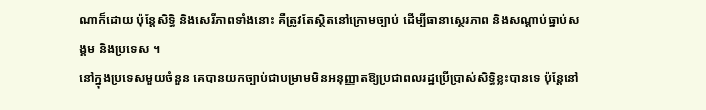ណាក៏ដោយ ប៉ុន្តែសិទ្ធិ និងសេរីភាពទាំងនោះ គឺត្រូវតែស្ថិតនៅក្រោមច្បាប់ ដើម្បីធានាស្ថេរភាព និងសណ្តាប់ធ្នាប់សង្គម និងប្រទេស ។
នៅក្នុងប្រទេសមួយចំនួន គេបានយកច្បាប់ជាបម្រាមមិនអនុញ្ញាតឱ្យប្រជាពលរដ្ឋប្រើប្រាស់សិទ្ធិខ្លះបានទេ ប៉ុន្តែនៅ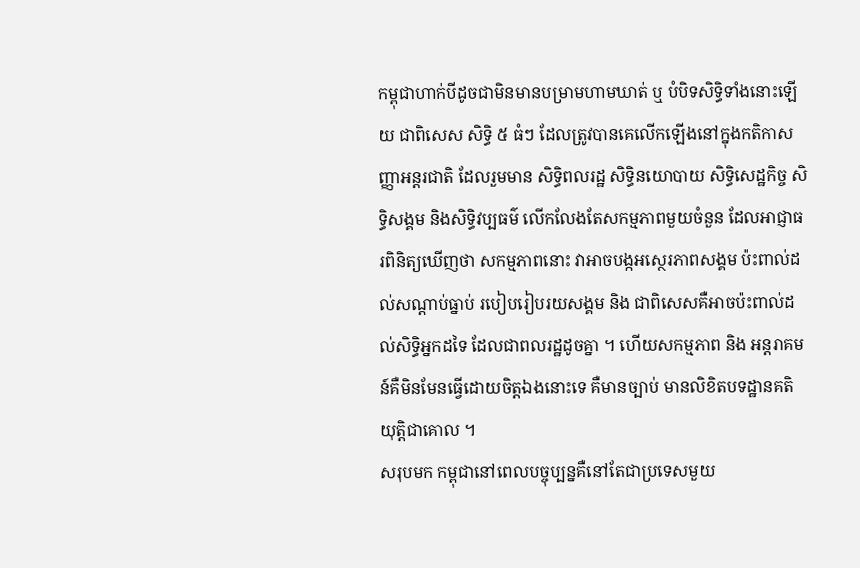កម្ពុជាហាក់បីដូចជាមិនមានបម្រាមហាមឃាត់ ឬ បំបិទសិទ្ធិទាំងនោះឡើយ ជាពិសេស សិទ្ធិ ៥ ធំៗ ដែលត្រូវបានគេលើកឡើងនៅក្នុងកតិកាសញ្ញាអន្តរជាតិ ដែលរួមមាន សិទ្ធិពលរដ្ឋ សិទ្ធិនយោបាយ សិទ្ធិសេដ្ឋកិច្ច សិទ្ធិសង្គម និងសិទ្ធិវប្បធម៌ លើកលែងតែសកម្មភាពមួយចំនួន ដែលអាជ្ញាធរពិនិត្យឃើញថា សកម្មភាពនោះ វាអាចបង្កអស្ថេរភាពសង្គម ប៉ះពាល់ដល់សណ្តាប់ធ្នាប់ របៀបរៀបរយសង្គម និង ជាពិសេសគឺអាចប៉ះពាល់ដល់សិទ្ធិអ្នកដទៃ ដែលជាពលរដ្ឋដូចគ្នា ។ ហើយសកម្មភាព និង អន្តរាគមន៍គឺមិនមែនធ្វើដោយចិត្តឯងនោះទេ គឺមានច្បាប់ មានលិខិតបទដ្ឋានគតិយុត្តិជាគោល ។
សរុបមក កម្ពុជានៅពេលបច្ចុប្បន្នគឺនៅតែជាប្រទេសមួយ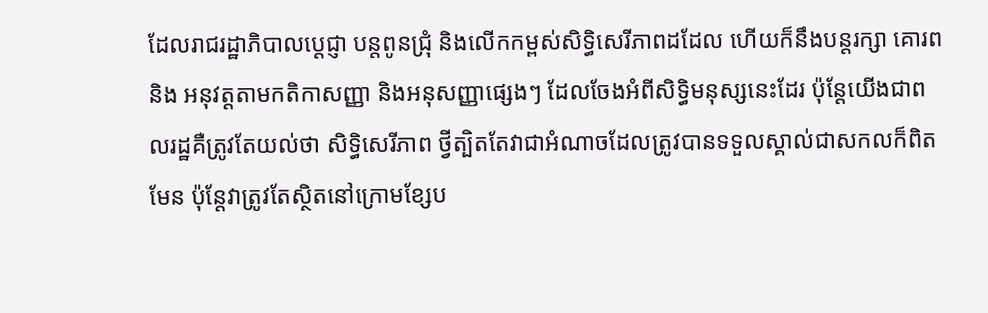ដែលរាជរដ្ឋាភិបាលប្តេជ្ញា បន្តពូនជ្រុំ និងលើកកម្ពស់សិទិ្ធសេរីភាពដដែល ហើយក៏នឹងបន្តរក្សា គោរព និង អនុវត្តតាមកតិកាសញ្ញា និងអនុសញ្ញាផ្សេងៗ ដែលចែងអំពីសិទ្ធិមនុស្សនេះដែរ ប៉ុន្តែយើងជាពលរដ្ឋគឺត្រូវតែយល់ថា សិទ្ធិសេរីភាព ថ្វីត្បិតតែវាជាអំណាចដែលត្រូវបានទទួលស្គាល់ជាសកលក៏ពិតមែន ប៉ុន្តែវាត្រូវតែស្ថិតនៅក្រោមខ្សែប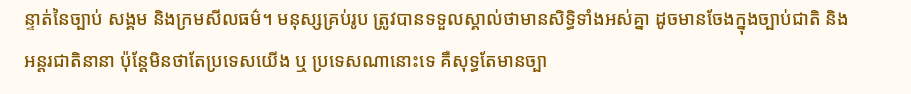ន្ទាត់នៃច្បាប់ សង្គម និងក្រមសីលធម៌។ មនុស្សគ្រប់រូប ត្រូវបានទទួលស្គាល់ថាមានសិទ្ធិទាំងអស់គ្នា ដូចមានចែងក្នុងច្បាប់ជាតិ និងអន្តរជាតិនានា ប៉ុន្តែមិនថាតែប្រទេសយើង ឬ ប្រទេសណានោះទេ គឺសុទ្ធតែមានច្បា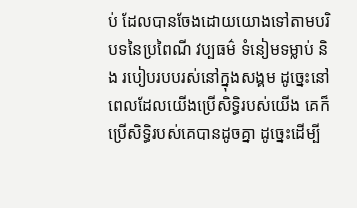ប់ ដែលបានចែងដោយយោងទៅតាមបរិបទនៃប្រពៃណី វប្បធម៌ ទំនៀមទម្លាប់ និង របៀបរបបរស់នៅក្នុងសង្គម ដូច្នេះនៅពេលដែលយើងប្រើសិទ្ធិរបស់យើង គេក៏ប្រើសិទ្ធិរបស់គេបានដូចគ្នា ដូច្នេះដើម្បី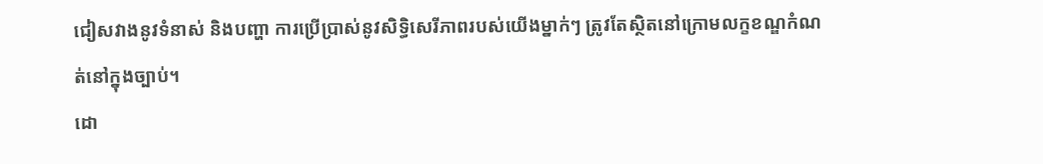ជៀសវាងនូវទំនាស់ និងបញ្ហា ការប្រើប្រាស់នូវសិទ្ធិសេរីភាពរបស់យើងម្នាក់ៗ ត្រូវតែស្ថិតនៅក្រោមលក្ខខណ្ឌកំណត់នៅក្នុងច្បាប់។
ដោ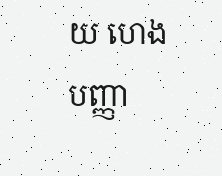យ ហេង បញ្ញា